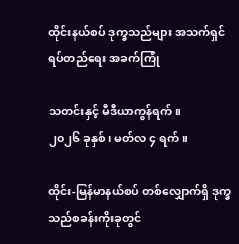ထိုင်းနယ်စပ် ဒုက္ခသည်များ အသက်ရှင်ရပ်တည်ရေး အခက်ကြုံ

သတင်းနှင့် မီဒီယာကွန်ရက်။
၂၀၂၆ ခုနှစ်၊ မတ်လ ၄ ရက်။

ထိုင်း-မြန်မာနယ်စပ် တစ်လျှောက်ရှိ ဒုက္ခသည်စခန်းကိုးခုတွင်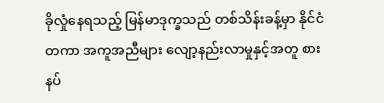ခိုလှုံနေရသည့် မြန်မာဒုက္ခသည် တစ်သိန်းခန့်မှာ နိုင်ငံတကာ အကူအညီများ လျော့နည်းလာမှုနှင့်အတူ စားနပ်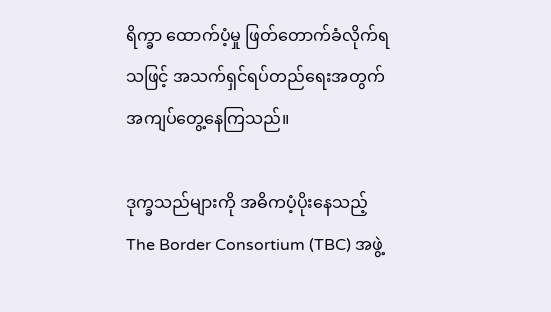ရိက္ခာ ထောက်ပံ့မှု ဖြတ်တောက်ခံလိုက်ရသဖြင့် အသက်ရှင်ရပ်တည်ရေးအတွက် အကျပ်တွေ့နေကြသည်။

ဒုက္ခသည်များကို အဓိကပံ့ပိုးနေသည့် The Border Consortium (TBC) အဖွဲ့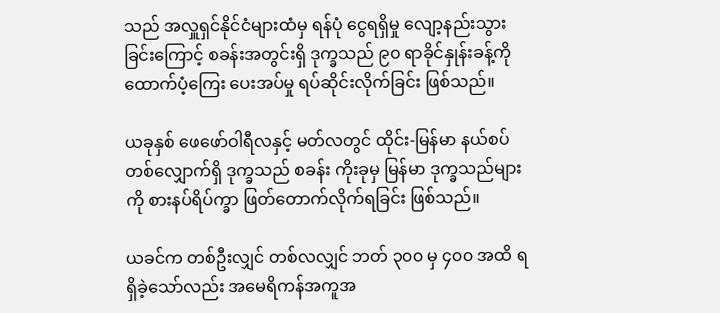သည် အလှူရှင်နိုင်ငံများထံမှ ရန်ပုံ ငွေရရှိမှု လျော့နည်းသွားခြင်းကြောင့် စခန်းအတွင်းရှိ ဒုက္ခသည် ၉၀ ရာခိုင်နှုန်းခန့်ကို ထောက်ပံ့ကြေး ပေးအပ်မှု ရပ်ဆိုင်းလိုက်ခြင်း ဖြစ်သည်။

ယခုနှစ် ဖေဖော်ဝါရီလနှင့် မတ်လတွင် ထိုင်း-မြန်မာ နယ်စပ်တစ်လျှောက်ရှိ ဒုက္ခသည် စခန်း ကိုးခုမှ မြန်မာ ဒုက္ခသည်များကို စားနပ်ရိပ်က္ခာ ဖြတ်တောက်လိုက်ရခြင်း ဖြစ်သည်။

ယခင်က တစ်ဦးလျှင် တစ်လလျှင် ဘတ် ၃၀၀ မှ ၄၀၀ အထိ ရရှိခဲ့သော်လည်း အမေရိကန်အကူအ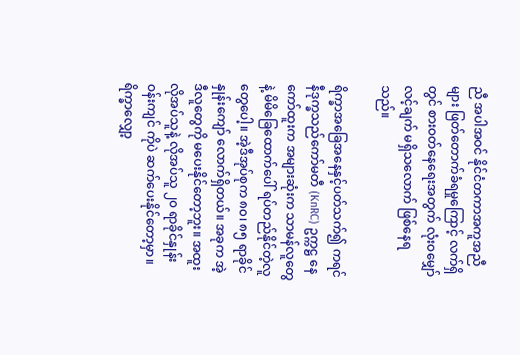ညီ အပါအဝင် နိုင်ငံတကာအကူအညီများ ဖြတ်တောက်ခံရမှုကြောင့် လက်ရှိတွင် စားဝတ်နေရေးအတွက် လုံးဝမျှော်လင့်ချက် မရှိသလောက် ဖြစ်နေရသည်။

ရိက္ခာအခြေအနေနှင့်ပတ်သက်၍ ကရင်နီဒုက္ခသည်ကော်မတီ (KnRC) ဥက္ကဋ္ဌ နေကော်ထူးက အများဆုံးက သာမန်လူတွေနဲ့ မိမိခြေထောက်ပေါ် ရပ်တည်နိုင်တဲ့လူတွေပေါ့။ အဲ့ဒီအုပ်စုက ၈၀၊ ၈၅ ရာခိုင်နှုန်းကျော် လောက်ရှိတယ်။ အခုက အဲ့ဒီလူတွေကို မပေးနိုင်တော့ဘူး။ အထူးလိုအပ်သူနဲ့ လိုအပ်သူ ၂၀ ရာခိုင်နှုန်းဝန်းကျင် ကိုပဲ ဆက်ပေးနိုင်တော့မှာ။ ရိက္ခာလျှော့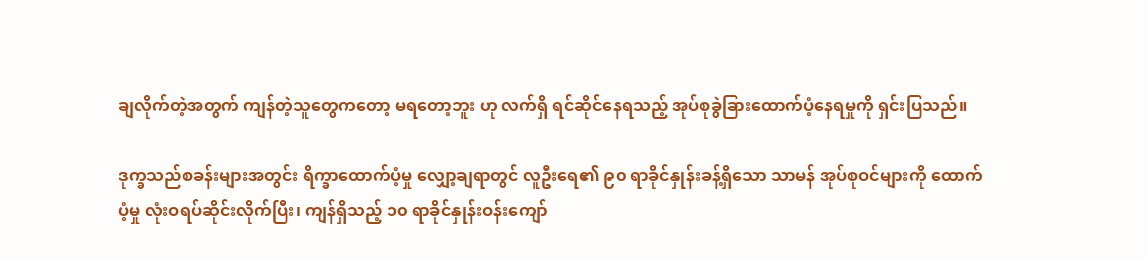ချလိုက်တဲ့အတွက် ကျန်တဲ့သူတွေကတော့ မရတော့ဘူး ဟု လက်ရှိ ရင်ဆိုင်နေရသည့် အုပ်စုခွဲခြားထောက်ပံ့နေရမှုကို ရှင်းပြသည်။

ဒုက္ခသည်စခန်းများအတွင်း ရိက္ခာထောက်ပံ့မှု လျှော့ချရာတွင် လူဦးရေ၏ ၉၀ ရာခိုင်နှုန်းခန့်ရှိသော သာမန် အုပ်စုဝင်များကို ထောက်ပံ့မှု လုံးဝရပ်ဆိုင်းလိုက်ပြီး၊ ကျန်ရှိသည့် ၁၀ ရာခိုင်နှုန်းဝန်းကျော်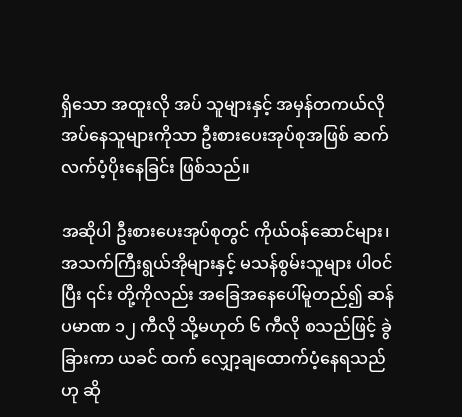ရှိသော အထူးလို အပ် သူများနှင့် အမှန်တကယ်လိုအပ်နေသူများကိုသာ ဦးစားပေးအုပ်စုအဖြစ် ဆက်လက်ပံ့ပိုးနေခြင်း ဖြစ်သည်။

အဆိုပါ ဦးစားပေးအုပ်စုတွင် ကိုယ်ဝန်ဆောင်များ၊ အသက်ကြီးရွယ်အိုများနှင့် မသန်စွမ်းသူများ ပါဝင်ပြီး ၎င်း တို့ကိုလည်း အခြေအနေပေါ်မူတည်၍ ဆန်ပမာဏ ၁၂ ကီလို သို့မဟုတ် ၆ ကီလို စသည်ဖြင့် ခွဲခြားကာ ယခင် ထက် လျှော့ချထောက်ပံ့နေရသည်ဟု ဆို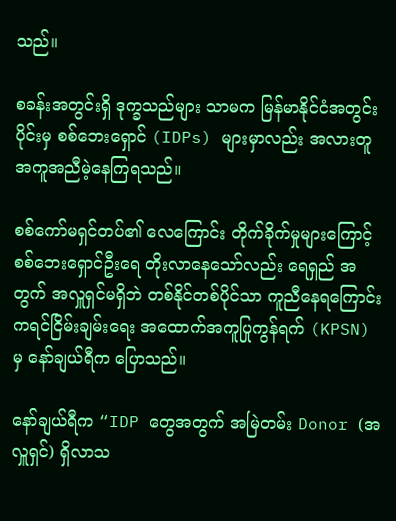သည်။

စခန်းအတွင်းရှိ ဒုက္ခသည်များ သာမက မြန်မာနိုင်ငံအတွင်းပိုင်းမှ စစ်ဘေးရှောင် (IDPs) များမှာလည်း အလားတူ အကူအညီမဲ့နေကြရသည်။

စစ်ကော်မရှင်တပ်၏ လေကြောင်း တိုက်ခိုက်မှုများကြောင့် စစ်ဘေးရှောင်ဦးရေ တိုးလာနေသော်လည်း ရေရှည် အတွက် အလှူရှင်မရှိဘဲ တစ်နိုင်တစ်ပိုင်သာ ကူညီနေရကြောင်း ကရင်ငြိမ်းချမ်းရေး အထောက်အကူပြုကွန်ရက် (KPSN) မှ နော်ချယ်ရီက ပြောသည်။

နော်ချယ်ရီက “IDP တွေအတွက် အမြဲတမ်း Donor (အလှူရှင်) ရှိလာသ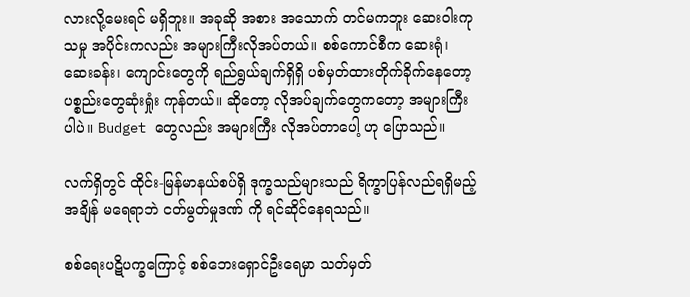လားလို့မေးရင် မရှိဘူး။ အခုဆို အစား အသောက် တင်မကဘူး ဆေးဝါးကုသမှု အပိုင်းကလည်း အများကြီးလိုအပ်တယ်။ စစ်ကောင်စီက ဆေးရုံ၊ ဆေးခန်း၊ ကျောင်းတွေကို ရည်ရွယ်ချက်ရှိရှိ ပစ်မှတ်ထားတိုက်ခိုက်နေတော့ ပစ္စည်းတွေဆုံးရှုံး ကုန်တယ်။ ဆိုတော့ လိုအပ်ချက်တွေကတော့ အများကြီးပါပဲ။ Budget တွေလည်း အများကြီး လိုအပ်တာပေါ့ ဟု ပြောသည်။

လက်ရှိတွင် ထိုင်း-မြန်မာနယ်စပ်ရှိ ဒုက္ခသည်များသည် ရိက္ခာပြန်လည်ရရှိမည့်အချိန် မရေရာဘဲ ငတ်မွတ်မှုဒဏ် ကို ရင်ဆိုင်နေရသည်။

စစ်ရေးပဋိပက္ခကြောင့် စစ်ဘေးရှောင်ဦးရေမှာ သတ်မှတ်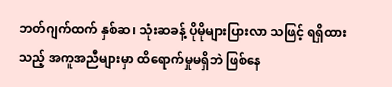ဘတ်ဂျက်ထက် နှစ်ဆ၊ သုံးဆခန့် ပိုမိုများပြားလာ သဖြင့် ရရှိထားသည့် အကူအညီများမှာ ထိရောက်မှုမရှိဘဲ ဖြစ်နေ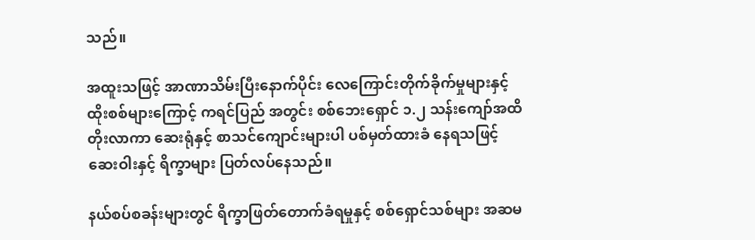သည်။

အထူးသဖြင့် အာဏာသိမ်းပြီးနောက်ပိုင်း လေကြောင်းတိုက်ခိုက်မှုများနှင့် ထိုးစစ်များကြောင့် ကရင်ပြည် အတွင်း စစ်ဘေးရှောင် ၁.၂ သန်းကျော်အထိ တိုးလာကာ ဆေးရုံနှင့် စာသင်ကျောင်းများပါ ပစ်မှတ်ထားခံ နေရသဖြင့် ဆေးဝါးနှင့် ရိက္ခာများ ပြတ်လပ်နေသည်။

နယ်စပ်စခန်းများတွင် ရိက္ခာဖြတ်တောက်ခံရမှုနှင့် စစ်ရှောင်သစ်များ အဆမ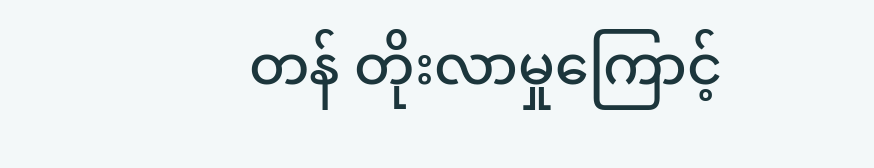တန် တိုးလာမှုကြောင့်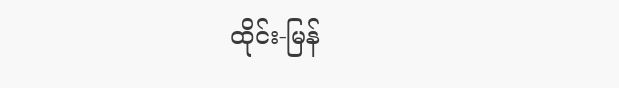ထိုင်း-မြန်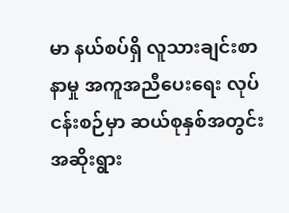မာ နယ်စပ်ရှိ လူသားချင်းစာနာမှု အကူအညီပေးရေး လုပ်ငန်းစဉ်မှာ ဆယ်စုနှစ်အတွင်း အဆိုးရွား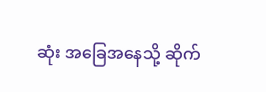ဆုံး အခြေအနေသို့ ဆိုက်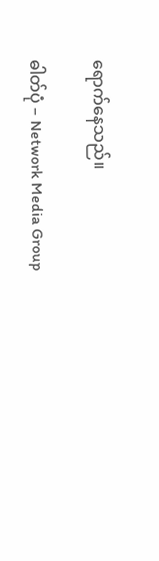ရောက်နေသည်။

ဓါတ်ပုံ – Network Media Group